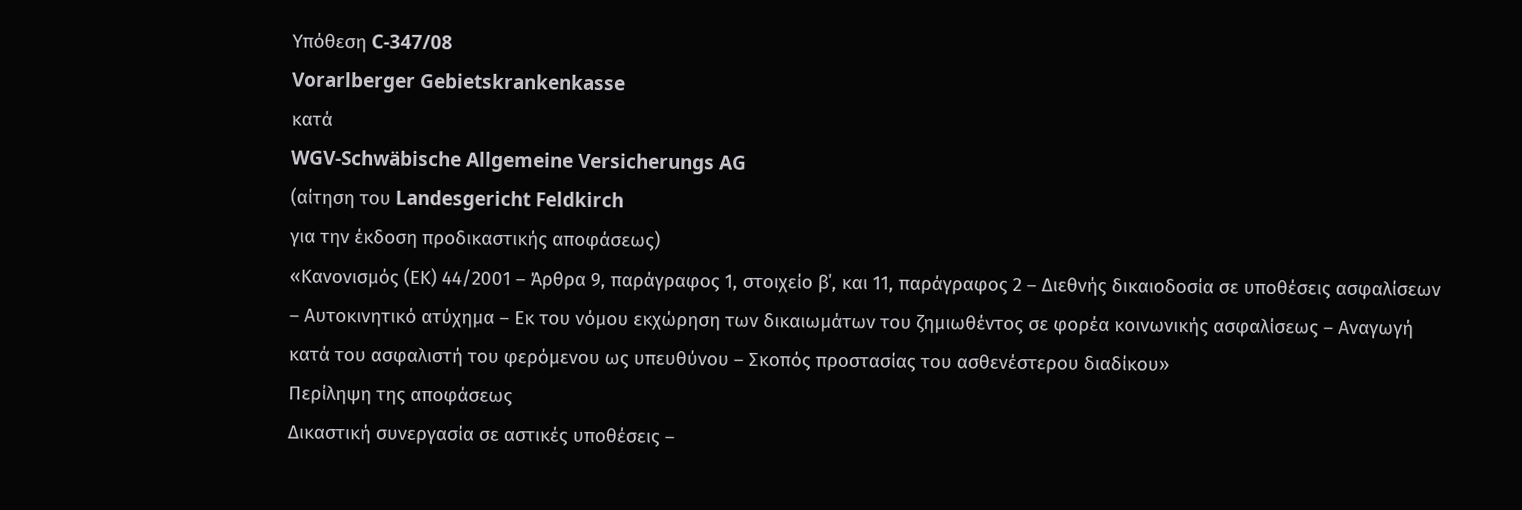Υπόθεση C-347/08
Vorarlberger Gebietskrankenkasse
κατά
WGV-Schwäbische Allgemeine Versicherungs AG
(αίτηση του Landesgericht Feldkirch
για την έκδοση προδικαστικής αποφάσεως)
«Κανονισμός (ΕΚ) 44/2001 – Άρθρα 9, παράγραφος 1, στοιχείο β΄, και 11, παράγραφος 2 – Διεθνής δικαιοδοσία σε υποθέσεις ασφαλίσεων – Αυτοκινητικό ατύχημα – Εκ του νόμου εκχώρηση των δικαιωμάτων του ζημιωθέντος σε φορέα κοινωνικής ασφαλίσεως – Αναγωγή κατά του ασφαλιστή του φερόμενου ως υπευθύνου – Σκοπός προστασίας του ασθενέστερου διαδίκου»
Περίληψη της αποφάσεως
Δικαστική συνεργασία σε αστικές υποθέσεις –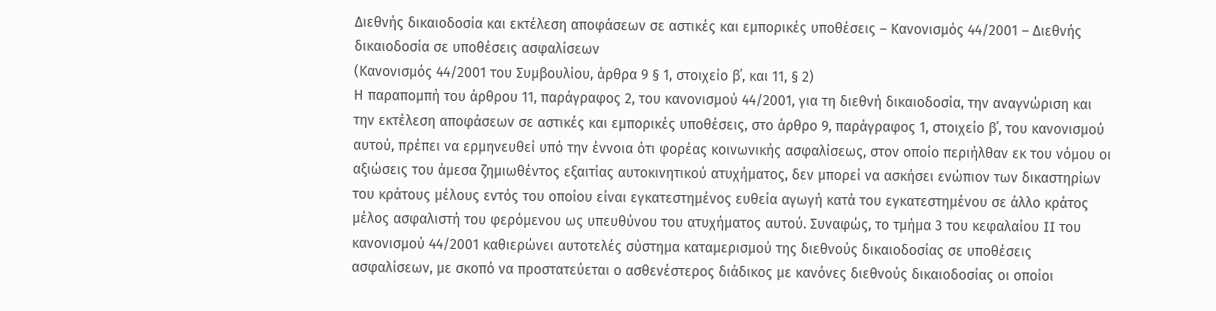Διεθνής δικαιοδοσία και εκτέλεση αποφάσεων σε αστικές και εμπορικές υποθέσεις – Κανονισμός 44/2001 – Διεθνής δικαιοδοσία σε υποθέσεις ασφαλίσεων
(Κανονισμός 44/2001 του Συμβουλίου, άρθρα 9 § 1, στοιχείο β΄, και 11, § 2)
Η παραπομπή του άρθρου 11, παράγραφος 2, του κανονισμού 44/2001, για τη διεθνή δικαιοδοσία, την αναγνώριση και την εκτέλεση αποφάσεων σε αστικές και εμπορικές υποθέσεις, στο άρθρο 9, παράγραφος 1, στοιχείο β΄, του κανονισμού αυτού, πρέπει να ερμηνευθεί υπό την έννοια ότι φορέας κοινωνικής ασφαλίσεως, στον οποίο περιήλθαν εκ του νόμου οι αξιώσεις του άμεσα ζημιωθέντος εξαιτίας αυτοκινητικού ατυχήματος, δεν μπορεί να ασκήσει ενώπιον των δικαστηρίων του κράτους μέλους εντός του οποίου είναι εγκατεστημένος ευθεία αγωγή κατά του εγκατεστημένου σε άλλο κράτος μέλος ασφαλιστή του φερόμενου ως υπευθύνου του ατυχήματος αυτού. Συναφώς, το τμήμα 3 του κεφαλαίου II του κανονισμού 44/2001 καθιερώνει αυτοτελές σύστημα καταμερισμού της διεθνούς δικαιοδοσίας σε υποθέσεις ασφαλίσεων, με σκοπό να προστατεύεται ο ασθενέστερος διάδικος με κανόνες διεθνούς δικαιοδοσίας οι οποίοι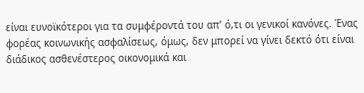είναι ευνοϊκότεροι για τα συμφέροντά του απ’ ό,τι οι γενικοί κανόνες. Ένας φορέας κοινωνικής ασφαλίσεως, όμως, δεν μπορεί να γίνει δεκτό ότι είναι διάδικος ασθενέστερος οικονομικά και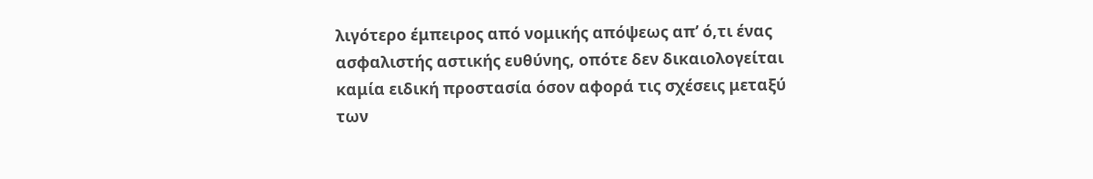λιγότερο έμπειρος από νομικής απόψεως απ’ ό,τι ένας ασφαλιστής αστικής ευθύνης, οπότε δεν δικαιολογείται καμία ειδική προστασία όσον αφορά τις σχέσεις μεταξύ των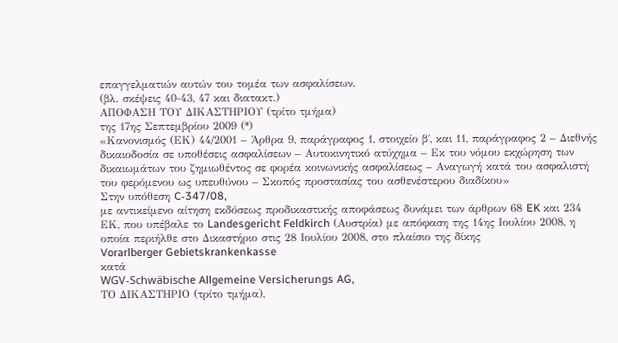επαγγελματιών αυτών του τομέα των ασφαλίσεων.
(βλ. σκέψεις 40-43, 47 και διατακτ.)
ΑΠΟΦΑΣΗ ΤΟΥ ΔΙΚΑΣΤΗΡΙΟΥ (τρίτο τμήμα)
της 17ης Σεπτεμβρίου 2009 (*)
«Κανονισμός (ΕΚ) 44/2001 – Άρθρα 9, παράγραφος 1, στοιχείο β΄, και 11, παράγραφος 2 – Διεθνής δικαιοδοσία σε υποθέσεις ασφαλίσεων – Αυτοκινητικό ατύχημα – Εκ του νόμου εκχώρηση των δικαιωμάτων του ζημιωθέντος σε φορέα κοινωνικής ασφαλίσεως – Αναγωγή κατά του ασφαλιστή του φερόμενου ως υπευθύνου – Σκοπός προστασίας του ασθενέστερου διαδίκου»
Στην υπόθεση C‑347/08,
με αντικείμενο αίτηση εκδόσεως προδικαστικής αποφάσεως δυνάμει των άρθρων 68 EK και 234 ΕΚ, που υπέβαλε το Landesgericht Feldkirch (Αυστρία) με απόφαση της 14ης Ιουλίου 2008, η οποία περιήλθε στο Δικαστήριο στις 28 Ιουλίου 2008, στο πλαίσιο της δίκης
Vorarlberger Gebietskrankenkasse
κατά
WGV-Schwäbische Allgemeine Versicherungs AG,
ΤΟ ΔΙΚΑΣΤΗΡΙΟ (τρίτο τμήμα),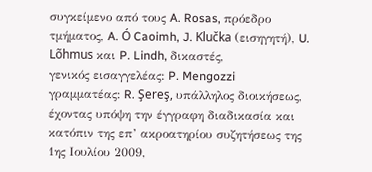συγκείμενο από τους A. Rosas, πρόεδρο τμήματος, A. Ó Caoimh, J. Klučka (εισηγητή), U. Lõhmus και P. Lindh, δικαστές,
γενικός εισαγγελέας: P. Mengozzi
γραμματέας: R. Şereş, υπάλληλος διοικήσεως,
έχοντας υπόψη την έγγραφη διαδικασία και κατόπιν της επ’ ακροατηρίου συζητήσεως της 1ης Ιουλίου 2009,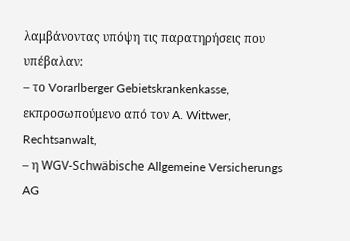λαμβάνοντας υπόψη τις παρατηρήσεις που υπέβαλαν:
– το Vorarlberger Gebietskrankenkasse, εκπροσωπούμενο από τον A. Wittwer, Rechtsanwalt,
– η WGV-Schwäbische Allgemeine Versicherungs AG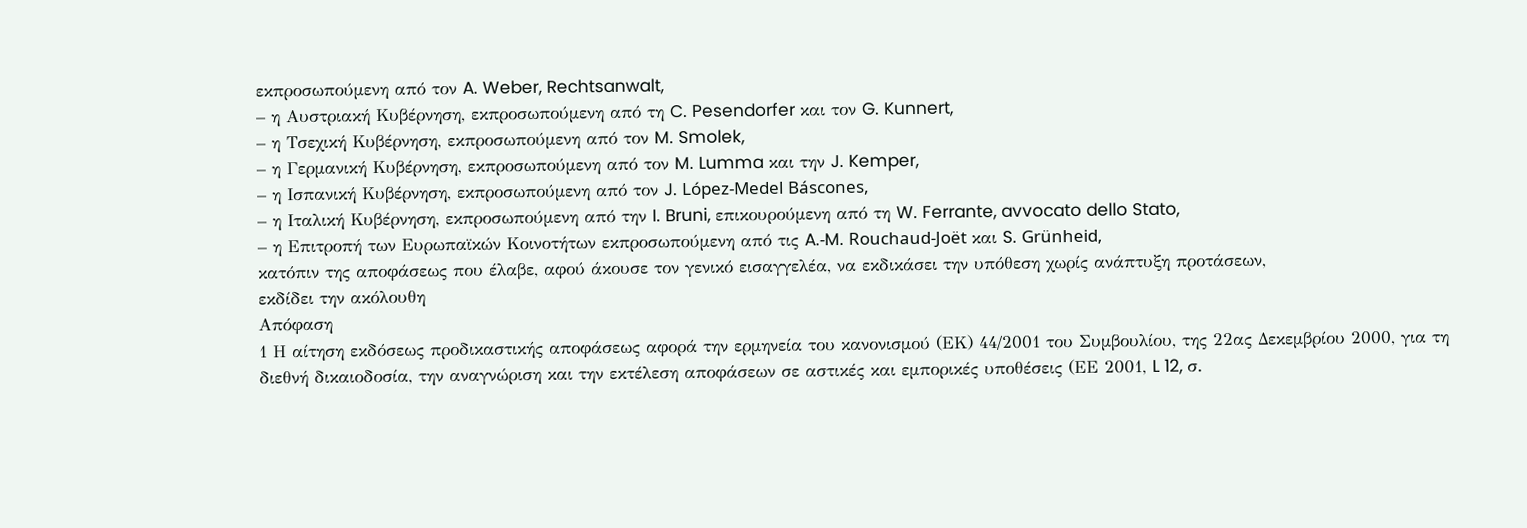εκπροσωπούμενη από τον A. Weber, Rechtsanwalt,
– η Αυστριακή Κυβέρνηση, εκπροσωπούμενη από τη C. Pesendorfer και τον G. Kunnert,
– η Τσεχική Κυβέρνηση, εκπροσωπούμενη από τον M. Smolek,
– η Γερμανική Κυβέρνηση, εκπροσωπούμενη από τον M. Lumma και την J. Kemper,
– η Ισπανική Κυβέρνηση, εκπροσωπούμενη από τον J. López-Medel Báscones,
– η Ιταλική Κυβέρνηση, εκπροσωπούμενη από την I. Bruni, επικουρούμενη από τη W. Ferrante, avvocato dello Stato,
– η Επιτροπή των Ευρωπαϊκών Κοινοτήτων εκπροσωπούμενη από τις A.‑M. Rouchaud-Joët και S. Grünheid,
κατόπιν της αποφάσεως που έλαβε, αφού άκουσε τον γενικό εισαγγελέα, να εκδικάσει την υπόθεση χωρίς ανάπτυξη προτάσεων,
εκδίδει την ακόλουθη
Απόφαση
1 Η αίτηση εκδόσεως προδικαστικής αποφάσεως αφορά την ερμηνεία του κανονισμού (ΕΚ) 44/2001 του Συμβουλίου, της 22ας Δεκεμβρίου 2000, για τη διεθνή δικαιοδοσία, την αναγνώριση και την εκτέλεση αποφάσεων σε αστικές και εμπορικές υποθέσεις (ΕΕ 2001, L 12, σ.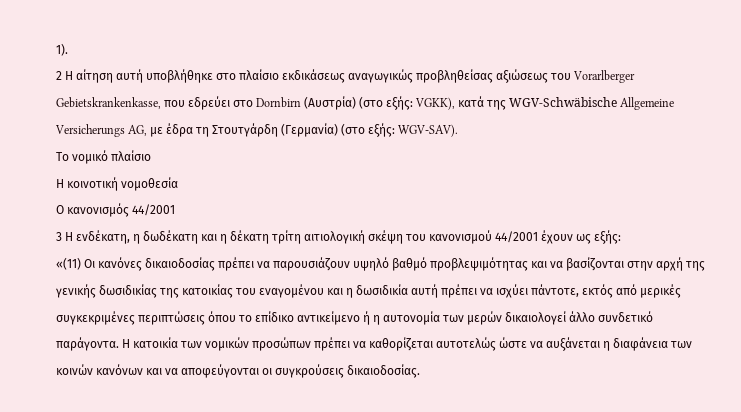1).
2 Η αίτηση αυτή υποβλήθηκε στο πλαίσιο εκδικάσεως αναγωγικώς προβληθείσας αξιώσεως του Vorarlberger Gebietskrankenkasse, που εδρεύει στο Dornbirn (Αυστρία) (στο εξής: VGKK), κατά της WGV-Schwäbische Allgemeine Versicherungs AG, με έδρα τη Στουτγάρδη (Γερμανία) (στο εξής: WGV-SAV).
Το νομικό πλαίσιο
Η κοινοτική νομοθεσία
Ο κανονισμός 44/2001
3 Η ενδέκατη, η δωδέκατη και η δέκατη τρίτη αιτιολογική σκέψη του κανονισμού 44/2001 έχουν ως εξής:
«(11) Οι κανόνες δικαιοδοσίας πρέπει να παρουσιάζουν υψηλό βαθμό προβλεψιμότητας και να βασίζονται στην αρχή της γενικής δωσιδικίας της κατοικίας του εναγομένου και η δωσιδικία αυτή πρέπει να ισχύει πάντοτε, εκτός από μερικές συγκεκριμένες περιπτώσεις όπου το επίδικο αντικείμενο ή η αυτονομία των μερών δικαιολογεί άλλο συνδετικό παράγοντα. Η κατοικία των νομικών προσώπων πρέπει να καθορίζεται αυτοτελώς ώστε να αυξάνεται η διαφάνεια των κοινών κανόνων και να αποφεύγονται οι συγκρούσεις δικαιοδοσίας.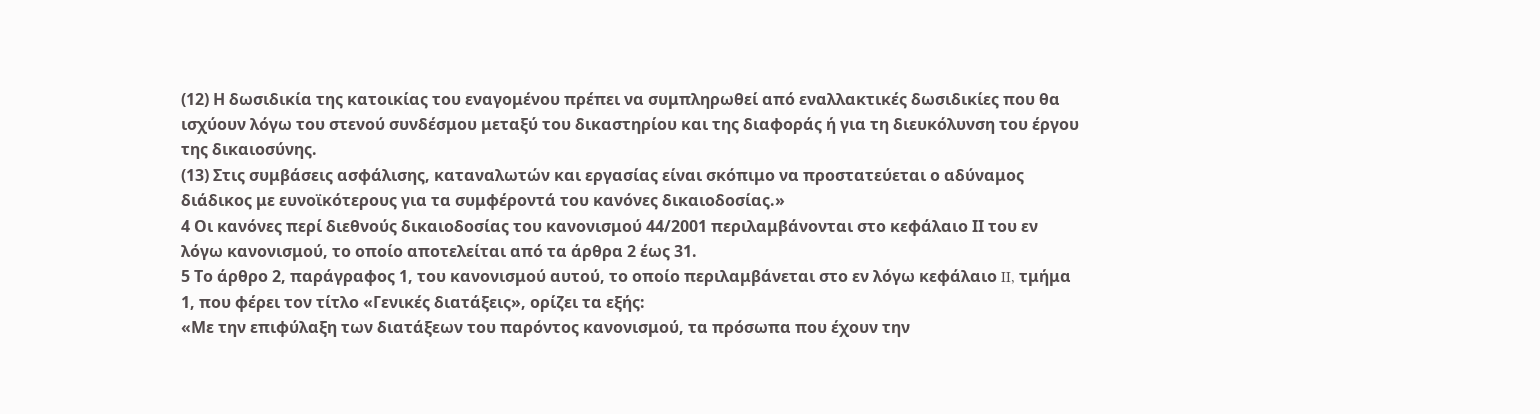(12) Η δωσιδικία της κατοικίας του εναγομένου πρέπει να συμπληρωθεί από εναλλακτικές δωσιδικίες που θα ισχύουν λόγω του στενού συνδέσμου μεταξύ του δικαστηρίου και της διαφοράς ή για τη διευκόλυνση του έργου της δικαιοσύνης.
(13) Στις συμβάσεις ασφάλισης, καταναλωτών και εργασίας είναι σκόπιμο να προστατεύεται ο αδύναμος διάδικος με ευνοϊκότερους για τα συμφέροντά του κανόνες δικαιοδοσίας.»
4 Οι κανόνες περί διεθνούς δικαιοδοσίας του κανονισμού 44/2001 περιλαμβάνονται στο κεφάλαιο ΙΙ του εν λόγω κανονισμού, το οποίο αποτελείται από τα άρθρα 2 έως 31.
5 Το άρθρο 2, παράγραφος 1, του κανονισμού αυτού, το οποίο περιλαμβάνεται στο εν λόγω κεφάλαιο II, τμήμα 1, που φέρει τον τίτλο «Γενικές διατάξεις», ορίζει τα εξής:
«Με την επιφύλαξη των διατάξεων του παρόντος κανονισμού, τα πρόσωπα που έχουν την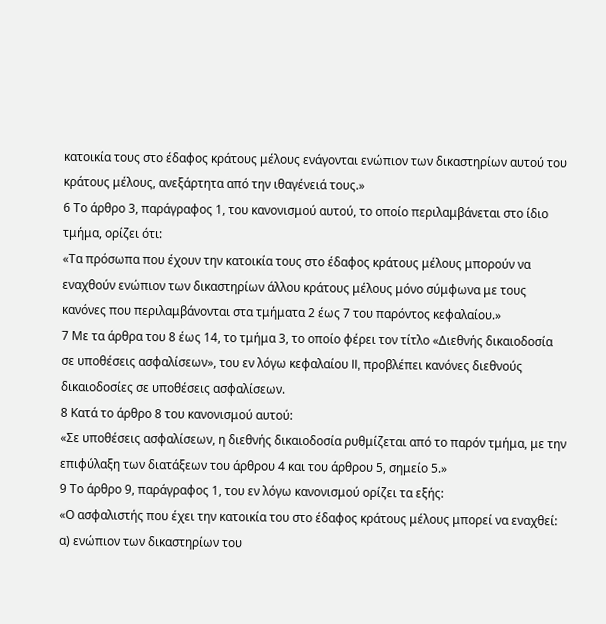κατοικία τους στο έδαφος κράτους μέλους ενάγονται ενώπιον των δικαστηρίων αυτού του κράτους μέλους, ανεξάρτητα από την ιθαγένειά τους.»
6 Το άρθρο 3, παράγραφος 1, του κανονισμού αυτού, το οποίο περιλαμβάνεται στο ίδιο τμήμα, ορίζει ότι:
«Τα πρόσωπα που έχουν την κατοικία τους στο έδαφος κράτους μέλους μπορούν να εναχθούν ενώπιον των δικαστηρίων άλλου κράτους μέλους μόνο σύμφωνα με τους κανόνες που περιλαμβάνονται στα τμήματα 2 έως 7 του παρόντος κεφαλαίου.»
7 Με τα άρθρα του 8 έως 14, το τμήμα 3, το οποίο φέρει τον τίτλο «Διεθνής δικαιοδοσία σε υποθέσεις ασφαλίσεων», του εν λόγω κεφαλαίου II, προβλέπει κανόνες διεθνούς δικαιοδοσίες σε υποθέσεις ασφαλίσεων.
8 Κατά το άρθρο 8 του κανονισμού αυτού:
«Σε υποθέσεις ασφαλίσεων, η διεθνής δικαιοδοσία ρυθμίζεται από το παρόν τμήμα, με την επιφύλαξη των διατάξεων του άρθρου 4 και του άρθρου 5, σημείο 5.»
9 Το άρθρο 9, παράγραφος 1, του εν λόγω κανονισμού ορίζει τα εξής:
«Ο ασφαλιστής που έχει την κατοικία του στο έδαφος κράτους μέλους μπορεί να εναχθεί:
α) ενώπιον των δικαστηρίων του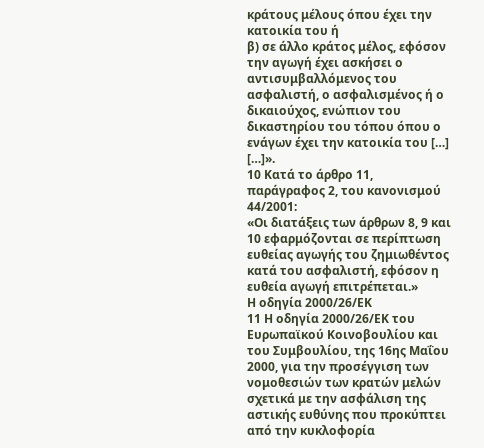κράτους μέλους όπου έχει την κατοικία του ή
β) σε άλλο κράτος μέλος, εφόσον την αγωγή έχει ασκήσει ο αντισυμβαλλόμενος του ασφαλιστή, ο ασφαλισμένος ή ο δικαιούχος, ενώπιον του δικαστηρίου του τόπου όπου ο ενάγων έχει την κατοικία του […]
[…]».
10 Κατά το άρθρο 11, παράγραφος 2, του κανονισμού 44/2001:
«Οι διατάξεις των άρθρων 8, 9 και 10 εφαρμόζονται σε περίπτωση ευθείας αγωγής του ζημιωθέντος κατά του ασφαλιστή, εφόσον η ευθεία αγωγή επιτρέπεται.»
Η οδηγία 2000/26/ΕΚ
11 Η οδηγία 2000/26/ΕΚ του Ευρωπαϊκού Κοινοβουλίου και του Συμβουλίου, της 16ης Μαΐου 2000, για την προσέγγιση των νομοθεσιών των κρατών μελών σχετικά με την ασφάλιση της αστικής ευθύνης που προκύπτει από την κυκλοφορία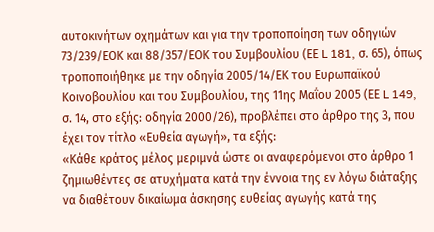αυτοκινήτων οχημάτων και για την τροποποίηση των οδηγιών 73/239/ΕΟΚ και 88/357/ΕΟΚ του Συμβουλίου (ΕΕ L 181, σ. 65), όπως τροποποιήθηκε με την οδηγία 2005/14/ΕK του Ευρωπαϊκού Κοινοβουλίου και του Συμβουλίου, της 11ης Μαΐου 2005 (ΕΕ L 149, σ. 14, στο εξής: οδηγία 2000/26), προβλέπει στο άρθρο της 3, που έχει τον τίτλο «Ευθεία αγωγή», τα εξής:
«Κάθε κράτος μέλος μεριμνά ώστε οι αναφερόμενοι στο άρθρο 1 ζημιωθέντες σε ατυχήματα κατά την έννοια της εν λόγω διάταξης να διαθέτουν δικαίωμα άσκησης ευθείας αγωγής κατά της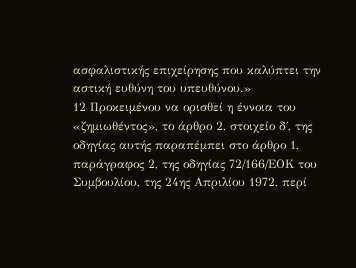ασφαλιστικής επιχείρησης που καλύπτει την αστική ευθύνη του υπευθύνου.»
12 Προκειμένου να ορισθεί η έννοια του «ζημιωθέντος», το άρθρο 2, στοιχείο δ΄, της οδηγίας αυτής παραπέμπει στο άρθρο 1, παράγραφος 2, της οδηγίας 72/166/ΕΟΚ του Συμβουλίου, της 24ης Απριλίου 1972, περί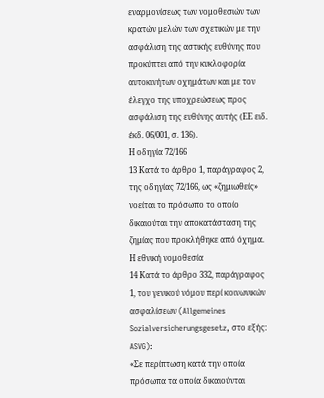εναρμονίσεως των νομοθεσιών των κρατών μελών των σχετικών με την ασφάλιση της αστικής ευθύνης που προκύπτει από την κυκλοφορία αυτοκινήτων οχημάτων και με τον έλεγχο της υποχρεώσεως προς ασφάλιση της ευθύνης αυτής (ΕΕ ειδ. έκδ. 06/001, σ. 136).
Η οδηγία 72/166
13 Κατά το άρθρο 1, παράγραφος 2, της οδηγίας 72/166, ως «ζημιωθείς» νοείται το πρόσωπο το οποίο δικαιούται την αποκατάσταση της ζημίας που προκλήθηκε από όχημα.
Η εθνική νομοθεσία
14 Κατά το άρθρο 332, παράγραφος 1, του γενικού νόμου περί κοινωνικών ασφαλίσεων (Allgemeines Sozialversicherungsgesetz, στο εξής: ASVG):
«Σε περίπτωση κατά την οποία πρόσωπα τα οποία δικαιούνται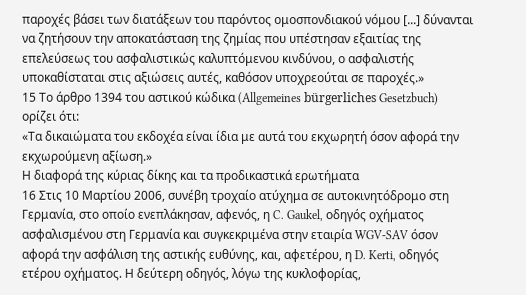παροχές βάσει των διατάξεων του παρόντος ομοσπονδιακού νόμου [...] δύνανται να ζητήσουν την αποκατάσταση της ζημίας που υπέστησαν εξαιτίας της επελεύσεως του ασφαλιστικώς καλυπτόμενου κινδύνου, ο ασφαλιστής υποκαθίσταται στις αξιώσεις αυτές, καθόσον υποχρεούται σε παροχές.»
15 Το άρθρο 1394 του αστικού κώδικα (Allgemeines bürgerliches Gesetzbuch) ορίζει ότι:
«Τα δικαιώματα του εκδοχέα είναι ίδια με αυτά του εκχωρητή όσον αφορά την εκχωρούμενη αξίωση.»
Η διαφορά της κύριας δίκης και τα προδικαστικά ερωτήματα
16 Στις 10 Μαρτίου 2006, συνέβη τροχαίο ατύχημα σε αυτοκινητόδρομο στη Γερμανία, στο οποίο ενεπλάκησαν, αφενός, η C. Gaukel, οδηγός οχήματος ασφαλισμένου στη Γερμανία και συγκεκριμένα στην εταιρία WGV‑SAV όσον αφορά την ασφάλιση της αστικής ευθύνης, και, αφετέρου, η D. Kerti, οδηγός ετέρου οχήματος. Η δεύτερη οδηγός, λόγω της κυκλοφορίας,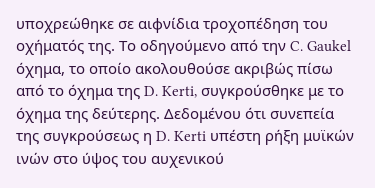υποχρεώθηκε σε αιφνίδια τροχοπέδηση του οχήματός της. Το οδηγούμενο από την C. Gaukel όχημα, το οποίο ακολουθούσε ακριβώς πίσω από το όχημα της D. Kerti, συγκρούσθηκε με το όχημα της δεύτερης. Δεδομένου ότι συνεπεία της συγκρούσεως η D. Kerti υπέστη ρήξη μυϊκών ινών στο ύψος του αυχενικού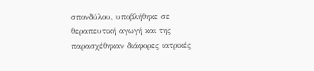σπονδύλου, υποβλήθηκε σε θεραπευτική αγωγή και της παρασχέθηκαν διάφορες ιατρικές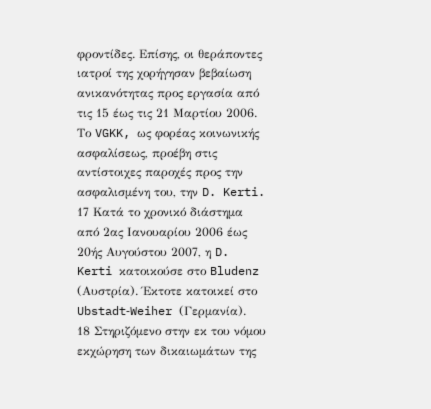φροντίδες. Επίσης, οι θεράποντες ιατροί της χορήγησαν βεβαίωση ανικανότητας προς εργασία από τις 15 έως τις 21 Μαρτίου 2006. Το VGKK, ως φορέας κοινωνικής ασφαλίσεως, προέβη στις αντίστοιχες παροχές προς την ασφαλισμένη του, την D. Kerti.
17 Κατά το χρονικό διάστημα από 2ας Ιανουαρίου 2006 έως 20ής Αυγούστου 2007, η D. Kerti κατοικούσε στο Bludenz (Αυστρία). Έκτοτε κατοικεί στο Ubstadt‑Weiher (Γερμανία).
18 Στηριζόμενο στην εκ του νόμου εκχώρηση των δικαιωμάτων της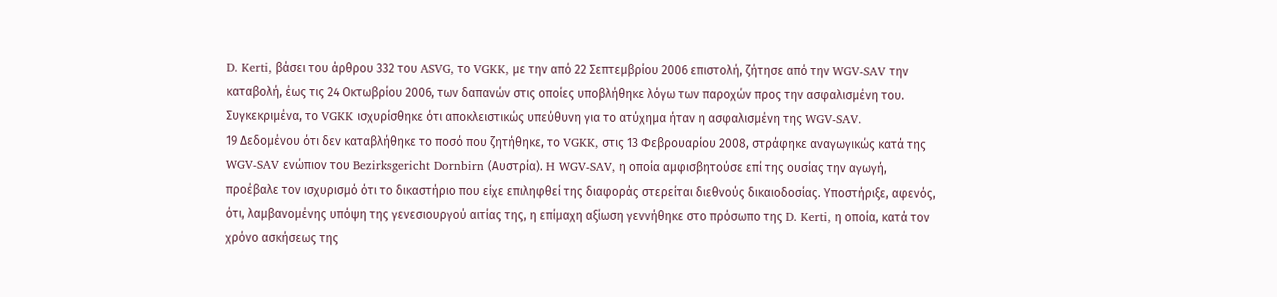D. Kerti, βάσει του άρθρου 332 του ASVG, το VGKK, με την από 22 Σεπτεμβρίου 2006 επιστολή, ζήτησε από την WGV-SAV την καταβολή, έως τις 24 Οκτωβρίου 2006, των δαπανών στις οποίες υποβλήθηκε λόγω των παροχών προς την ασφαλισμένη του. Συγκεκριμένα, το VGKK ισχυρίσθηκε ότι αποκλειστικώς υπεύθυνη για το ατύχημα ήταν η ασφαλισμένη της WGV‑SAV.
19 Δεδομένου ότι δεν καταβλήθηκε το ποσό που ζητήθηκε, το VGKK, στις 13 Φεβρουαρίου 2008, στράφηκε αναγωγικώς κατά της WGV-SAV ενώπιον του Bezirksgericht Dornbirn (Αυστρία). H WGV-SAV, η οποία αμφισβητούσε επί της ουσίας την αγωγή, προέβαλε τον ισχυρισμό ότι το δικαστήριο που είχε επιληφθεί της διαφοράς στερείται διεθνούς δικαιοδοσίας. Υποστήριξε, αφενός, ότι, λαμβανομένης υπόψη της γενεσιουργού αιτίας της, η επίμαχη αξίωση γεννήθηκε στο πρόσωπο της D. Kerti, η οποία, κατά τον χρόνο ασκήσεως της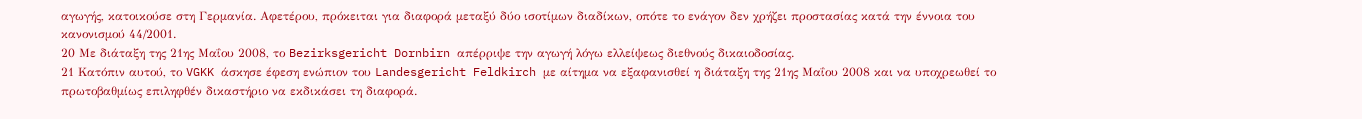αγωγής, κατοικούσε στη Γερμανία. Αφετέρου, πρόκειται για διαφορά μεταξύ δύο ισοτίμων διαδίκων, οπότε το ενάγον δεν χρήζει προστασίας κατά την έννοια του κανονισμού 44/2001.
20 Με διάταξη της 21ης Μαΐου 2008, το Bezirksgericht Dornbirn απέρριψε την αγωγή λόγω ελλείψεως διεθνούς δικαιοδοσίας.
21 Κατόπιν αυτού, το VGKK άσκησε έφεση ενώπιον του Landesgericht Feldkirch με αίτημα να εξαφανισθεί η διάταξη της 21ης Μαΐου 2008 και να υποχρεωθεί το πρωτοβαθμίως επιληφθέν δικαστήριο να εκδικάσει τη διαφορά.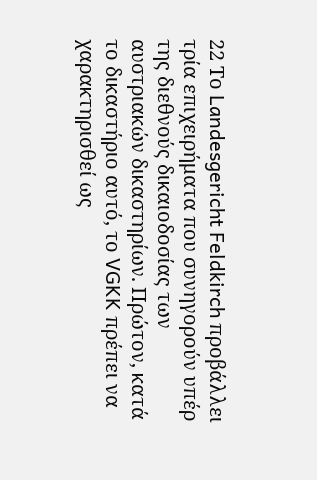22 Το Landesgericht Feldkirch προβάλλει τρία επιχειρήματα που συνηγορούν υπέρ της διεθνούς δικαιοδοσίας των αυστριακών δικαστηρίων. Πρώτον, κατά το δικαστήριο αυτό, το VGKK πρέπει να χαρακτηρισθεί ως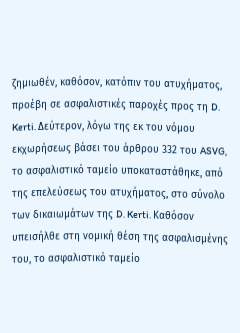ζημιωθέν, καθόσον, κατόπιν του ατυχήματος, προέβη σε ασφαλιστικές παροχές προς τη D. Kerti. Δεύτερον, λόγω της εκ του νόμου εκχωρήσεως βάσει του άρθρου 332 του ASVG, το ασφαλιστικό ταμείο υποκαταστάθηκε, από της επελεύσεως του ατυχήματος, στο σύνολο των δικαιωμάτων της D. Kerti. Καθόσον υπεισήλθε στη νομική θέση της ασφαλισμένης του, το ασφαλιστικό ταμείο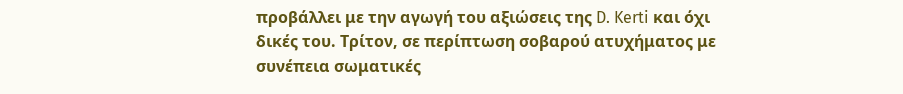προβάλλει με την αγωγή του αξιώσεις της D. Kerti και όχι δικές του. Τρίτον, σε περίπτωση σοβαρού ατυχήματος με συνέπεια σωματικές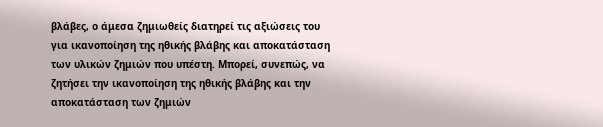βλάβες, ο άμεσα ζημιωθείς διατηρεί τις αξιώσεις του για ικανοποίηση της ηθικής βλάβης και αποκατάσταση των υλικών ζημιών που υπέστη. Μπορεί, συνεπώς, να ζητήσει την ικανοποίηση της ηθικής βλάβης και την αποκατάσταση των ζημιών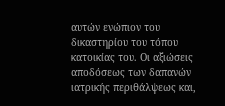αυτών ενώπιον του δικαστηρίου του τόπου κατοικίας του. Οι αξιώσεις αποδόσεως των δαπανών ιατρικής περιθάλψεως και,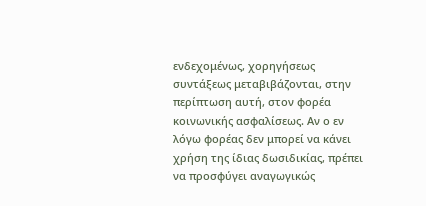ενδεχομένως, χορηγήσεως συντάξεως μεταβιβάζονται, στην περίπτωση αυτή, στον φορέα κοινωνικής ασφαλίσεως. Αν ο εν λόγω φορέας δεν μπορεί να κάνει χρήση της ίδιας δωσιδικίας, πρέπει να προσφύγει αναγωγικώς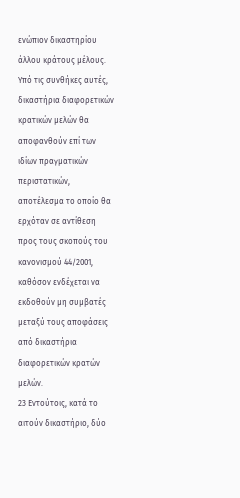ενώπιον δικαστηρίου άλλου κράτους μέλους. Υπό τις συνθήκες αυτές, δικαστήρια διαφορετικών κρατικών μελών θα αποφανθούν επί των ιδίων πραγματικών περιστατικών, αποτέλεσμα το οποίο θα ερχόταν σε αντίθεση προς τους σκοπούς του κανονισμού 44/2001, καθόσον ενδέχεται να εκδοθούν μη συμβατές μεταξύ τους αποφάσεις από δικαστήρια διαφορετικών κρατών μελών.
23 Εντούτοις, κατά το αιτούν δικαστήριο, δύο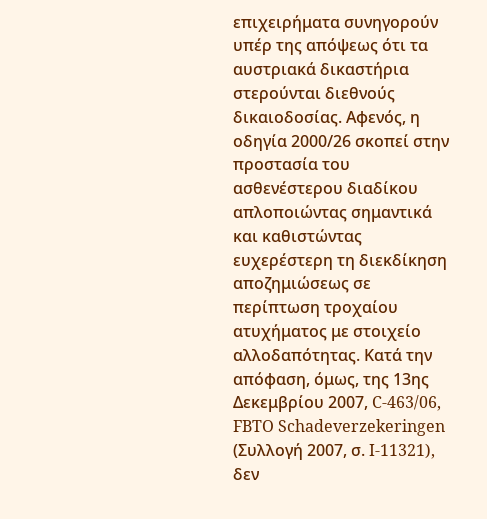επιχειρήματα συνηγορούν υπέρ της απόψεως ότι τα αυστριακά δικαστήρια στερούνται διεθνούς δικαιοδοσίας. Αφενός, η οδηγία 2000/26 σκοπεί στην προστασία του ασθενέστερου διαδίκου απλοποιώντας σημαντικά και καθιστώντας ευχερέστερη τη διεκδίκηση αποζημιώσεως σε περίπτωση τροχαίου ατυχήματος με στοιχείο αλλοδαπότητας. Κατά την απόφαση, όμως, της 13ης Δεκεμβρίου 2007, C-463/06, FBTO Schadeverzekeringen (Συλλογή 2007, σ. I-11321), δεν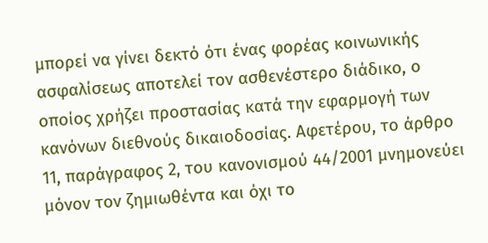μπορεί να γίνει δεκτό ότι ένας φορέας κοινωνικής ασφαλίσεως αποτελεί τον ασθενέστερο διάδικο, ο οποίος χρήζει προστασίας κατά την εφαρμογή των κανόνων διεθνούς δικαιοδοσίας. Αφετέρου, το άρθρο 11, παράγραφος 2, του κανονισμού 44/2001 μνημονεύει μόνον τον ζημιωθέντα και όχι το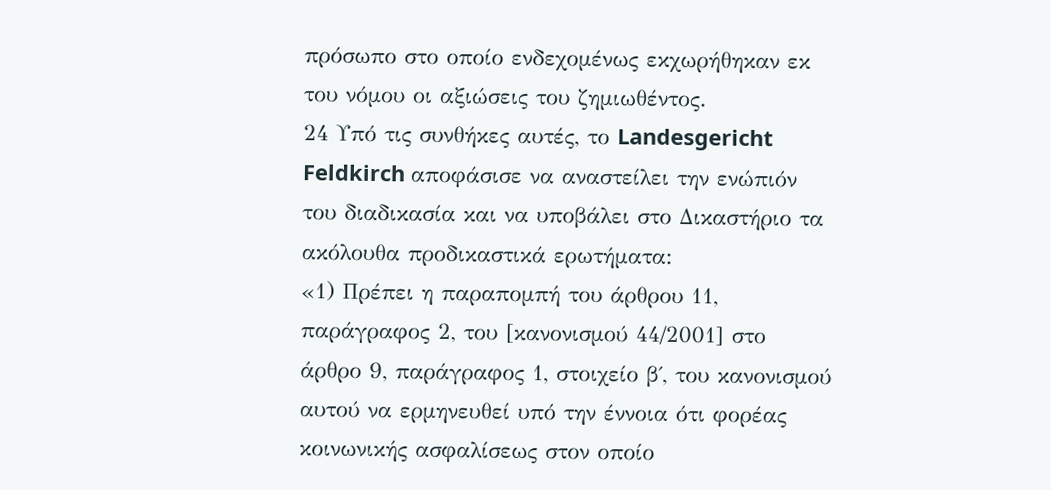πρόσωπο στο οποίο ενδεχομένως εκχωρήθηκαν εκ του νόμου οι αξιώσεις του ζημιωθέντος.
24 Υπό τις συνθήκες αυτές, το Landesgericht Feldkirch αποφάσισε να αναστείλει την ενώπιόν του διαδικασία και να υποβάλει στο Δικαστήριο τα ακόλουθα προδικαστικά ερωτήματα:
«1) Πρέπει η παραπομπή του άρθρου 11, παράγραφος 2, του [κανονισμού 44/2001] στο άρθρο 9, παράγραφος 1, στοιχείο β΄, του κανονισμού αυτού να ερμηνευθεί υπό την έννοια ότι φορέας κοινωνικής ασφαλίσεως στον οποίο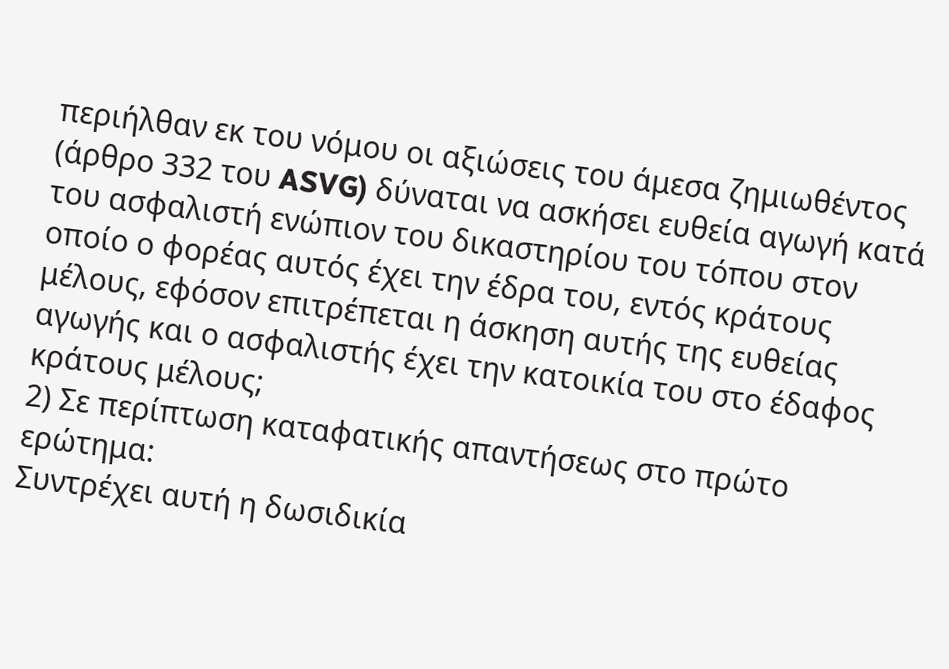περιήλθαν εκ του νόμου οι αξιώσεις του άμεσα ζημιωθέντος (άρθρο 332 του ASVG) δύναται να ασκήσει ευθεία αγωγή κατά του ασφαλιστή ενώπιον του δικαστηρίου του τόπου στον οποίο ο φορέας αυτός έχει την έδρα του, εντός κράτους μέλους, εφόσον επιτρέπεται η άσκηση αυτής της ευθείας αγωγής και ο ασφαλιστής έχει την κατοικία του στο έδαφος κράτους μέλους;
2) Σε περίπτωση καταφατικής απαντήσεως στο πρώτο ερώτημα:
Συντρέχει αυτή η δωσιδικία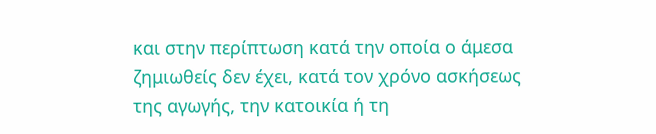και στην περίπτωση κατά την οποία ο άμεσα ζημιωθείς δεν έχει, κατά τον χρόνο ασκήσεως της αγωγής, την κατοικία ή τη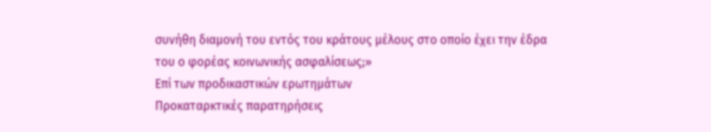συνήθη διαμονή του εντός του κράτους μέλους στο οποίο έχει την έδρα του ο φορέας κοινωνικής ασφαλίσεως;»
Επί των προδικαστικών ερωτημάτων
Προκαταρκτικές παρατηρήσεις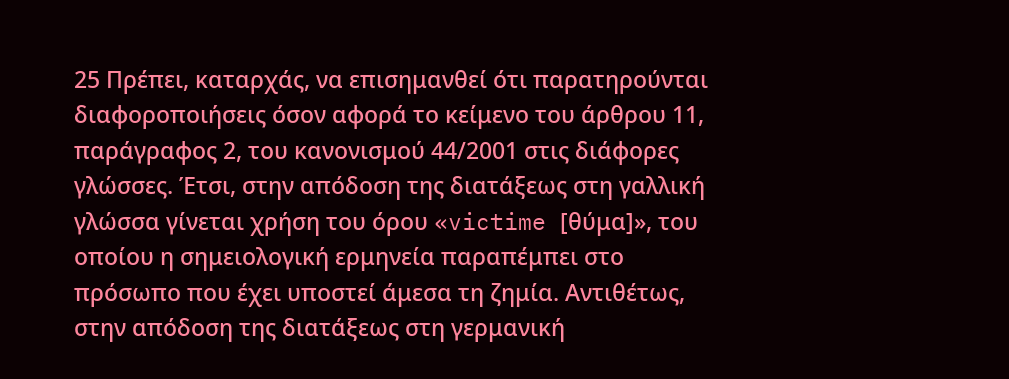25 Πρέπει, καταρχάς, να επισημανθεί ότι παρατηρούνται διαφοροποιήσεις όσον αφορά το κείμενο του άρθρου 11, παράγραφος 2, του κανονισμού 44/2001 στις διάφορες γλώσσες. Έτσι, στην απόδοση της διατάξεως στη γαλλική γλώσσα γίνεται χρήση του όρου «victime [θύμα]», του οποίου η σημειολογική ερμηνεία παραπέμπει στο πρόσωπο που έχει υποστεί άμεσα τη ζημία. Αντιθέτως, στην απόδοση της διατάξεως στη γερμανική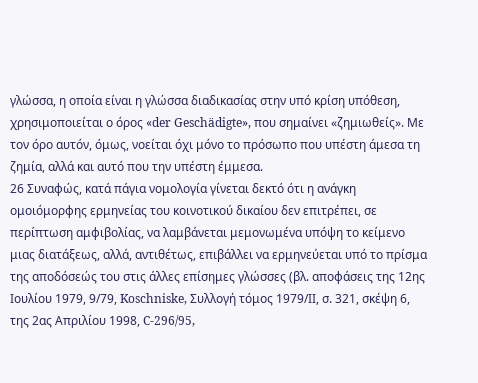γλώσσα, η οποία είναι η γλώσσα διαδικασίας στην υπό κρίση υπόθεση, χρησιμοποιείται ο όρος «der Geschädigte», που σημαίνει «ζημιωθείς». Με τον όρο αυτόν, όμως, νοείται όχι μόνο το πρόσωπο που υπέστη άμεσα τη ζημία, αλλά και αυτό που την υπέστη έμμεσα.
26 Συναφώς, κατά πάγια νομολογία γίνεται δεκτό ότι η ανάγκη ομοιόμορφης ερμηνείας του κοινοτικού δικαίου δεν επιτρέπει, σε περίπτωση αμφιβολίας, να λαμβάνεται μεμονωμένα υπόψη το κείμενο μιας διατάξεως, αλλά, αντιθέτως, επιβάλλει να ερμηνεύεται υπό το πρίσμα της αποδόσεώς του στις άλλες επίσημες γλώσσες (βλ. αποφάσεις της 12ης Ιουλίου 1979, 9/79, Koschniske, Συλλογή τόμος 1979/ΙΙ, σ. 321, σκέψη 6, της 2ας Απριλίου 1998, C-296/95,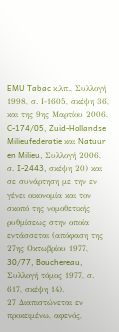EMU Tabac κ.λπ., Συλλογή 1998, σ. Ι-1605, σκέψη 36, και της 9ης Μαρτίου 2006, C-174/05, Zuid‑Hollandse Milieufederatie και Natuur en Milieu, Συλλογή 2006, σ. I‑2443, σκέψη 20) και σε συνάρτηση με την εν γένει οικονομία και τον σκοπό της νομοθετικής ρυθμίσεως στην οποία εντάσσεται (απόφαση της 27ης Οκτωβρίου 1977, 30/77, Bouchereau, Συλλογή τόμος 1977, σ. 617, σκέψη 14).
27 Διαπιστώνεται εν προκειμένω, αφενός,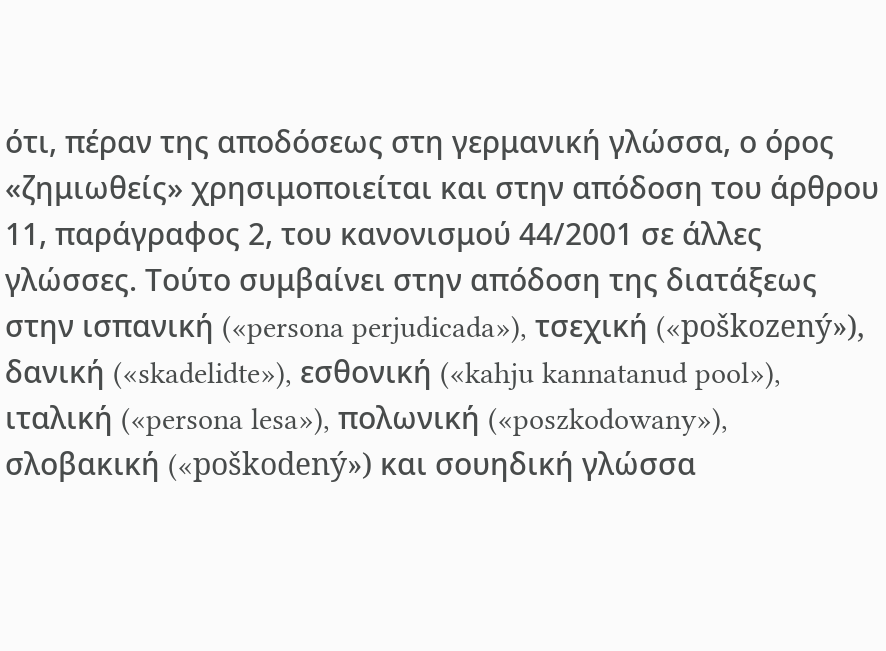ότι, πέραν της αποδόσεως στη γερμανική γλώσσα, ο όρος «ζημιωθείς» χρησιμοποιείται και στην απόδοση του άρθρου 11, παράγραφος 2, του κανονισμού 44/2001 σε άλλες γλώσσες. Τούτο συμβαίνει στην απόδοση της διατάξεως στην ισπανική («persona perjudicada»), τσεχική («poškozený»), δανική («skadelidte»), εσθονική («kahju kannatanud pool»), ιταλική («persona lesa»), πολωνική («poszkodowany»), σλοβακική («poškodený») και σουηδική γλώσσα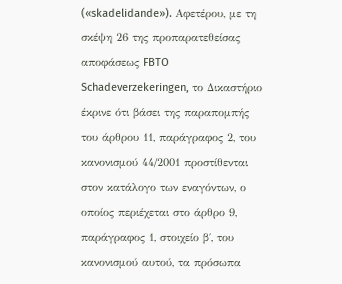(«skadelidande»). Αφετέρου, με τη σκέψη 26 της προπαρατεθείσας αποφάσεως FBTO Schadeverzekeringen, το Δικαστήριο έκρινε ότι βάσει της παραπομπής του άρθρου 11, παράγραφος 2, του κανονισμού 44/2001 προστίθενται στον κατάλογο των εναγόντων, ο οποίος περιέχεται στο άρθρο 9, παράγραφος 1, στοιχείο β΄, του κανονισμού αυτού, τα πρόσωπα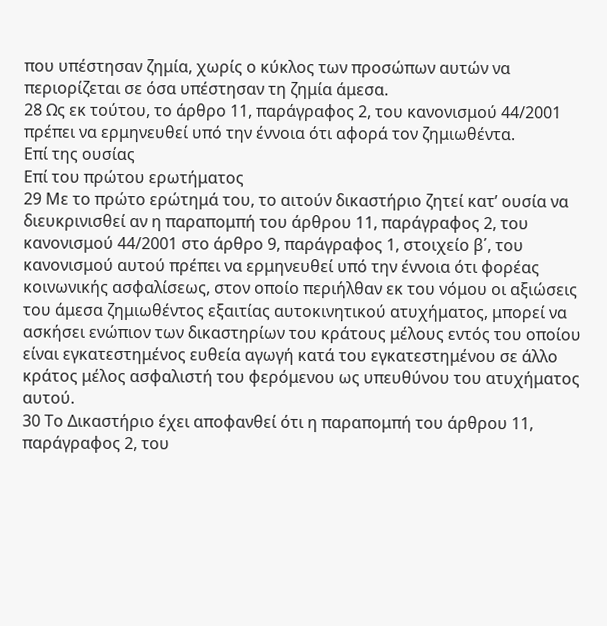που υπέστησαν ζημία, χωρίς ο κύκλος των προσώπων αυτών να περιορίζεται σε όσα υπέστησαν τη ζημία άμεσα.
28 Ως εκ τούτου, το άρθρο 11, παράγραφος 2, του κανονισμού 44/2001 πρέπει να ερμηνευθεί υπό την έννοια ότι αφορά τον ζημιωθέντα.
Επί της ουσίας
Επί του πρώτου ερωτήματος
29 Με το πρώτο ερώτημά του, το αιτούν δικαστήριο ζητεί κατ’ ουσία να διευκρινισθεί αν η παραπομπή του άρθρου 11, παράγραφος 2, του κανονισμού 44/2001 στο άρθρο 9, παράγραφος 1, στοιχείο β΄, του κανονισμού αυτού πρέπει να ερμηνευθεί υπό την έννοια ότι φορέας κοινωνικής ασφαλίσεως, στον οποίο περιήλθαν εκ του νόμου οι αξιώσεις του άμεσα ζημιωθέντος εξαιτίας αυτοκινητικού ατυχήματος, μπορεί να ασκήσει ενώπιον των δικαστηρίων του κράτους μέλους εντός του οποίου είναι εγκατεστημένος ευθεία αγωγή κατά του εγκατεστημένου σε άλλο κράτος μέλος ασφαλιστή του φερόμενου ως υπευθύνου του ατυχήματος αυτού.
30 Το Δικαστήριο έχει αποφανθεί ότι η παραπομπή του άρθρου 11, παράγραφος 2, του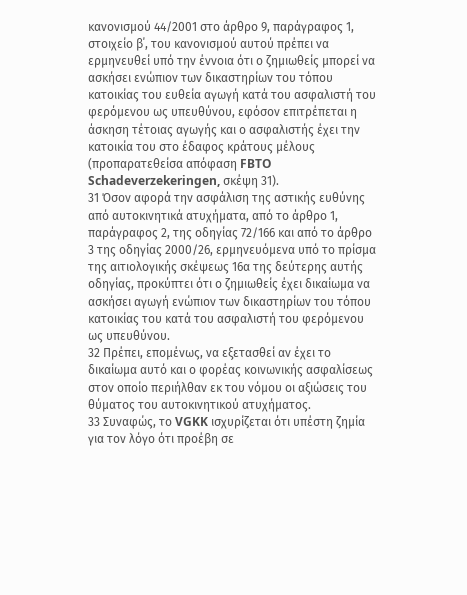κανονισμού 44/2001 στο άρθρο 9, παράγραφος 1, στοιχείο β΄, του κανονισμού αυτού πρέπει να ερμηνευθεί υπό την έννοια ότι ο ζημιωθείς μπορεί να ασκήσει ενώπιον των δικαστηρίων του τόπου κατοικίας του ευθεία αγωγή κατά του ασφαλιστή του φερόμενου ως υπευθύνου, εφόσον επιτρέπεται η άσκηση τέτοιας αγωγής και ο ασφαλιστής έχει την κατοικία του στο έδαφος κράτους μέλους (προπαρατεθείσα απόφαση FBTO Schadeverzekeringen, σκέψη 31).
31 Όσον αφορά την ασφάλιση της αστικής ευθύνης από αυτοκινητικά ατυχήματα, από το άρθρο 1, παράγραφος 2, της οδηγίας 72/166 και από το άρθρο 3 της οδηγίας 2000/26, ερμηνευόμενα υπό το πρίσμα της αιτιολογικής σκέψεως 16α της δεύτερης αυτής οδηγίας, προκύπτει ότι ο ζημιωθείς έχει δικαίωμα να ασκήσει αγωγή ενώπιον των δικαστηρίων του τόπου κατοικίας του κατά του ασφαλιστή του φερόμενου ως υπευθύνου.
32 Πρέπει, επομένως, να εξετασθεί αν έχει το δικαίωμα αυτό και ο φορέας κοινωνικής ασφαλίσεως στον οποίο περιήλθαν εκ του νόμου οι αξιώσεις του θύματος του αυτοκινητικού ατυχήματος.
33 Συναφώς, το VGKK ισχυρίζεται ότι υπέστη ζημία για τον λόγο ότι προέβη σε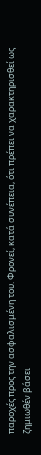παροχές προς την ασφαλισμένη του. Φρονεί, κατά συνέπεια, ότι πρέπει να χαρακτηρισθεί ως ζημιωθέν βάσει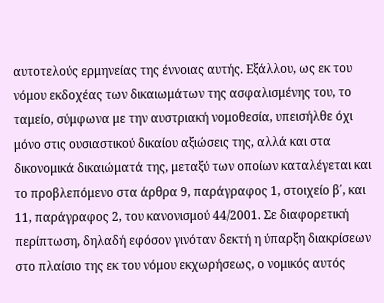αυτοτελούς ερμηνείας της έννοιας αυτής. Εξάλλου, ως εκ του νόμου εκδοχέας των δικαιωμάτων της ασφαλισμένης του, το ταμείο, σύμφωνα με την αυστριακή νομοθεσία, υπεισήλθε όχι μόνο στις ουσιαστικού δικαίου αξιώσεις της, αλλά και στα δικονομικά δικαιώματά της, μεταξύ των οποίων καταλέγεται και το προβλεπόμενο στα άρθρα 9, παράγραφος 1, στοιχείο β΄, και 11, παράγραφος 2, του κανονισμού 44/2001. Σε διαφορετική περίπτωση, δηλαδή εφόσον γινόταν δεκτή η ύπαρξη διακρίσεων στο πλαίσιο της εκ του νόμου εκχωρήσεως, ο νομικός αυτός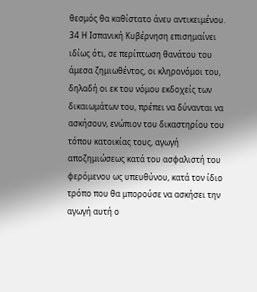θεσμός θα καθίστατο άνευ αντικειμένου.
34 Η Ισπανική Κυβέρνηση επισημαίνει ιδίως ότι, σε περίπτωση θανάτου του άμεσα ζημιωθέντος, οι κληρονόμοι του, δηλαδή οι εκ του νόμου εκδοχείς των δικαιωμάτων του, πρέπει να δύνανται να ασκήσουν, ενώπιον του δικαστηρίου του τόπου κατοικίας τους, αγωγή αποζημιώσεως κατά του ασφαλιστή του φερόμενου ως υπευθύνου, κατά τον ίδιο τρόπο που θα μπορούσε να ασκήσει την αγωγή αυτή ο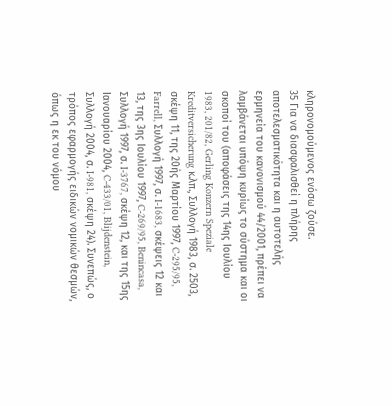κληρονομούμενος ενόσω ζούσε.
35 Για να διασφαλισθεί η πλήρης αποτελεσματικότητα και η αυτοτελής ερμηνεία του κανονισμού 44/2001, πρέπει να λαμβάνεται υπόψη κυρίως το σύστημα και οι σκοποί του (αποφάσεις της 14ης Ιουλίου 1983, 201/82, Gerling Konzern Speziale Kreditversicherung κ.λπ., Συλλογή 1983, σ. 2503, σκέψη 11, της 20ής Μαρτίου 1997, C-295/95, Farrell, Συλλογή 1997, σ. I-1683, σκέψεις 12 και 13, της 3ης Ιουλίου 1997, C-269/95, Benincasa, Συλλογή 1997, σ. I-3767, σκέψη 12, και της 15ης Ιανουαρίου 2004, C-433/01, Blijdenstein, Συλλογή 2004, σ. I-981, σκέψη 24). Συνεπώς, ο τρόπος εφαρμογής ειδικών νομικών θεσμών, όπως η εκ του νόμου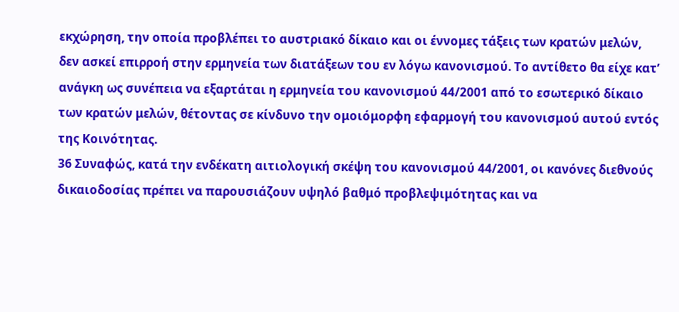εκχώρηση, την οποία προβλέπει το αυστριακό δίκαιο και οι έννομες τάξεις των κρατών μελών, δεν ασκεί επιρροή στην ερμηνεία των διατάξεων του εν λόγω κανονισμού. Το αντίθετο θα είχε κατ’ ανάγκη ως συνέπεια να εξαρτάται η ερμηνεία του κανονισμού 44/2001 από το εσωτερικό δίκαιο των κρατών μελών, θέτοντας σε κίνδυνο την ομοιόμορφη εφαρμογή του κανονισμού αυτού εντός της Κοινότητας.
36 Συναφώς, κατά την ενδέκατη αιτιολογική σκέψη του κανονισμού 44/2001, οι κανόνες διεθνούς δικαιοδοσίας πρέπει να παρουσιάζουν υψηλό βαθμό προβλεψιμότητας και να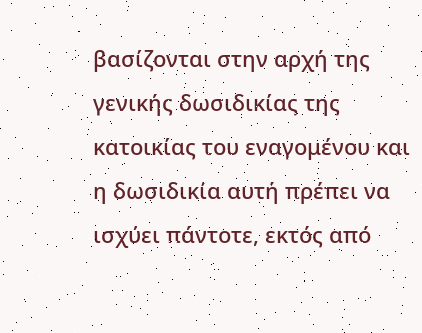βασίζονται στην αρχή της γενικής δωσιδικίας της κατοικίας του εναγομένου και η δωσιδικία αυτή πρέπει να ισχύει πάντοτε, εκτός από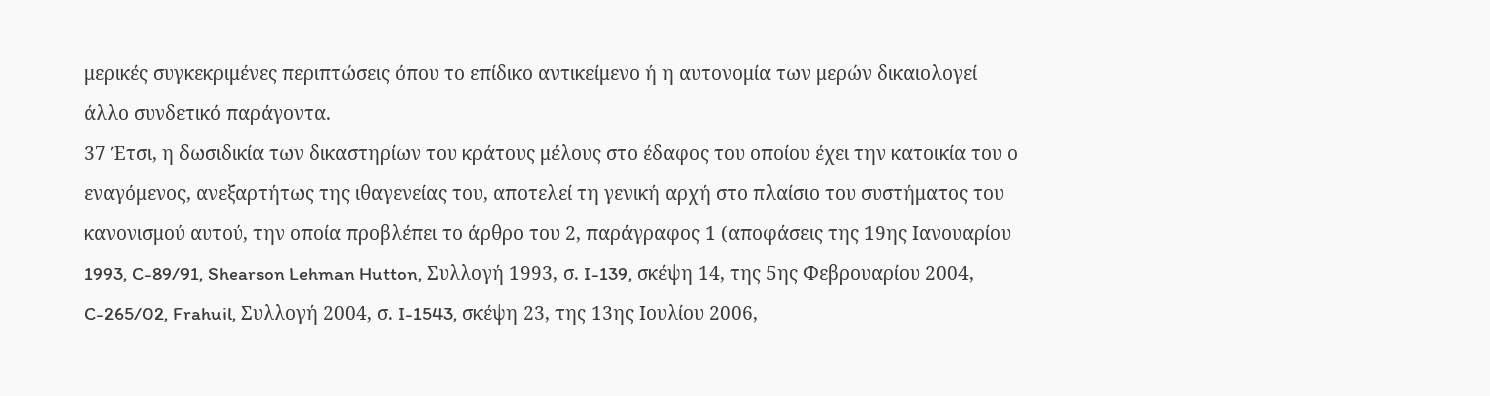μερικές συγκεκριμένες περιπτώσεις όπου το επίδικο αντικείμενο ή η αυτονομία των μερών δικαιολογεί άλλο συνδετικό παράγοντα.
37 Έτσι, η δωσιδικία των δικαστηρίων του κράτους μέλους στο έδαφος του οποίου έχει την κατοικία του ο εναγόμενος, ανεξαρτήτως της ιθαγενείας του, αποτελεί τη γενική αρχή στο πλαίσιο του συστήματος του κανονισμού αυτού, την οποία προβλέπει το άρθρο του 2, παράγραφος 1 (αποφάσεις της 19ης Ιανουαρίου 1993, C-89/91, Shearson Lehman Hutton, Συλλογή 1993, σ. I-139, σκέψη 14, της 5ης Φεβρουαρίου 2004, C-265/02, Frahuil, Συλλογή 2004, σ. I-1543, σκέψη 23, της 13ης Ιουλίου 2006,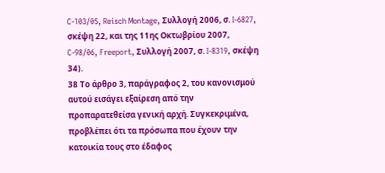C-103/05, Reisch Montage, Συλλογή 2006, σ. I-6827, σκέψη 22, και της 11ης Οκτωβρίου 2007, C-98/06, Freeport, Συλλογή 2007, σ. I-8319, σκέψη 34).
38 Το άρθρο 3, παράγραφος 2, του κανονισμού αυτού εισάγει εξαίρεση από την προπαρατεθείσα γενική αρχή. Συγκεκριμένα, προβλέπει ότι τα πρόσωπα που έχουν την κατοικία τους στο έδαφος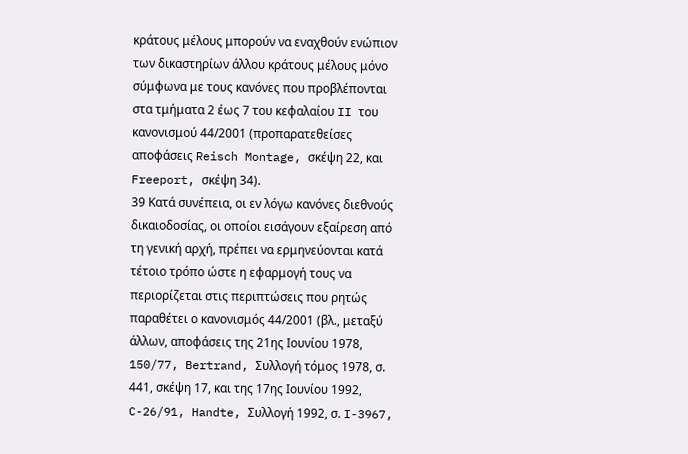κράτους μέλους μπορούν να εναχθούν ενώπιον των δικαστηρίων άλλου κράτους μέλους μόνο σύμφωνα με τους κανόνες που προβλέπονται στα τμήματα 2 έως 7 του κεφαλαίου II του κανονισμού 44/2001 (προπαρατεθείσες αποφάσεις Reisch Montage, σκέψη 22, και Freeport, σκέψη 34).
39 Κατά συνέπεια, οι εν λόγω κανόνες διεθνούς δικαιοδοσίας, οι οποίοι εισάγουν εξαίρεση από τη γενική αρχή, πρέπει να ερμηνεύονται κατά τέτοιο τρόπο ώστε η εφαρμογή τους να περιορίζεται στις περιπτώσεις που ρητώς παραθέτει ο κανονισμός 44/2001 (βλ., μεταξύ άλλων, αποφάσεις της 21ης Ιουνίου 1978, 150/77, Bertrand, Συλλογή τόμος 1978, σ. 441, σκέψη 17, και της 17ης Ιουνίου 1992, C-26/91, Handte, Συλλογή 1992, σ. I-3967,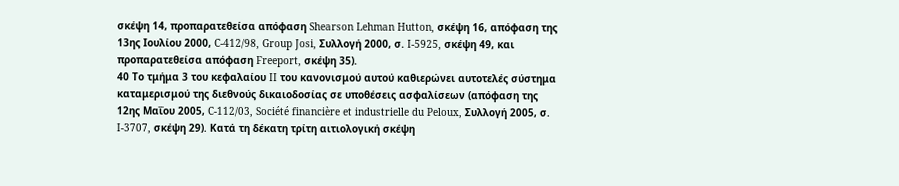σκέψη 14, προπαρατεθείσα απόφαση Shearson Lehman Hutton, σκέψη 16, απόφαση της 13ης Ιουλίου 2000, C‑412/98, Group Josi, Συλλογή 2000, σ. I‑5925, σκέψη 49, και προπαρατεθείσα απόφαση Freeport, σκέψη 35).
40 Το τμήμα 3 του κεφαλαίου II του κανονισμού αυτού καθιερώνει αυτοτελές σύστημα καταμερισμού της διεθνούς δικαιοδοσίας σε υποθέσεις ασφαλίσεων (απόφαση της 12ης Μαΐου 2005, C‑112/03, Société financière et industrielle du Peloux, Συλλογή 2005, σ. I-3707, σκέψη 29). Κατά τη δέκατη τρίτη αιτιολογική σκέψη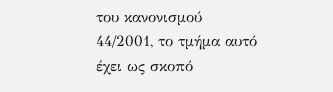του κανονισμού 44/2001, το τμήμα αυτό έχει ως σκοπό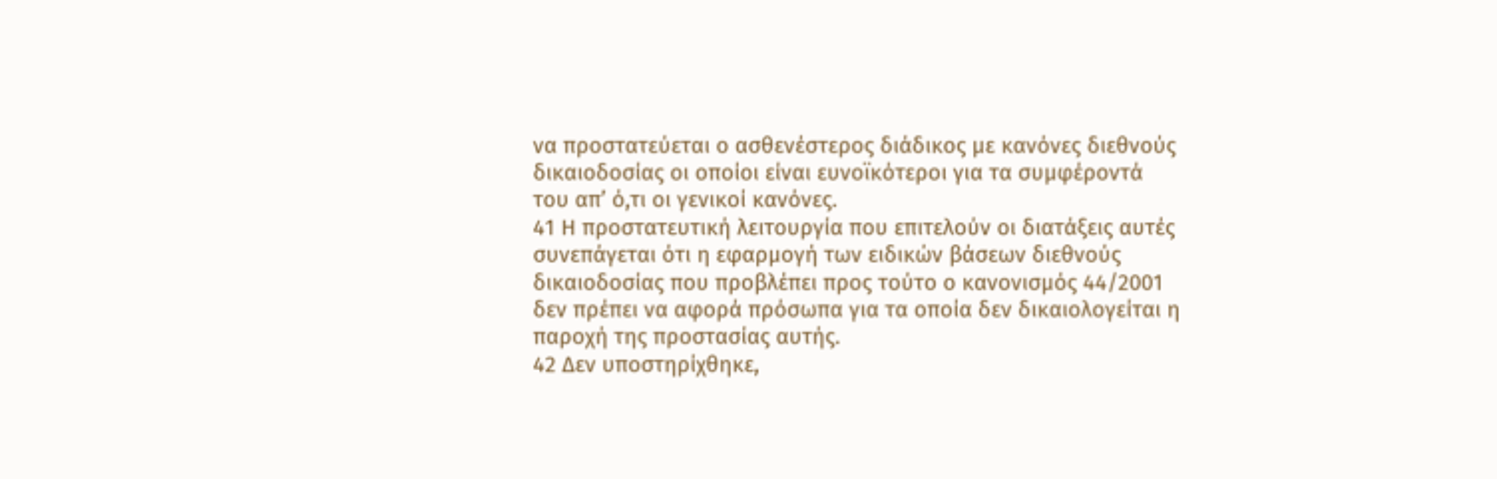να προστατεύεται ο ασθενέστερος διάδικος με κανόνες διεθνούς δικαιοδοσίας οι οποίοι είναι ευνοϊκότεροι για τα συμφέροντά του απ’ ό,τι οι γενικοί κανόνες.
41 Η προστατευτική λειτουργία που επιτελούν οι διατάξεις αυτές συνεπάγεται ότι η εφαρμογή των ειδικών βάσεων διεθνούς δικαιοδοσίας που προβλέπει προς τούτο ο κανονισμός 44/2001 δεν πρέπει να αφορά πρόσωπα για τα οποία δεν δικαιολογείται η παροχή της προστασίας αυτής.
42 Δεν υποστηρίχθηκε,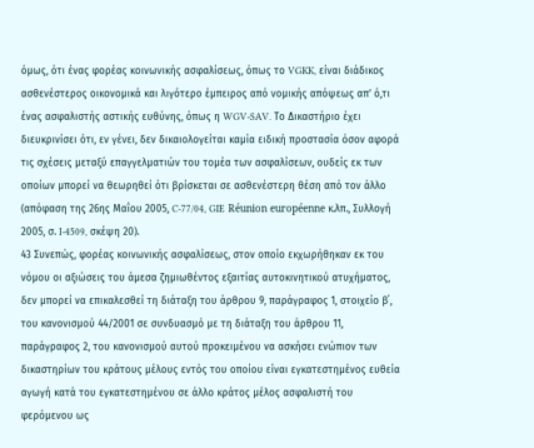όμως, ότι ένας φορέας κοινωνικής ασφαλίσεως, όπως το VGKK, είναι διάδικος ασθενέστερος οικονομικά και λιγότερο έμπειρος από νομικής απόψεως απ’ ό,τι ένας ασφαλιστής αστικής ευθύνης, όπως η WGV-SAV. Το Δικαστήριο έχει διευκρινίσει ότι, εν γένει, δεν δικαιολογείται καμία ειδική προστασία όσον αφορά τις σχέσεις μεταξύ επαγγελματιών του τομέα των ασφαλίσεων, ουδείς εκ των οποίων μπορεί να θεωρηθεί ότι βρίσκεται σε ασθενέστερη θέση από τον άλλο (απόφαση της 26ης Μαΐου 2005, C-77/04, GIE Réunion européenne κ.λπ., Συλλογή 2005, σ. I-4509, σκέψη 20).
43 Συνεπώς, φορέας κοινωνικής ασφαλίσεως, στον οποίο εκχωρήθηκαν εκ του νόμου οι αξιώσεις του άμεσα ζημιωθέντος εξαιτίας αυτοκινητικού ατυχήματος, δεν μπορεί να επικαλεσθεί τη διάταξη του άρθρου 9, παράγραφος 1, στοιχείο β΄, του κανονισμού 44/2001 σε συνδυασμό με τη διάταξη του άρθρου 11, παράγραφος 2, του κανονισμού αυτού προκειμένου να ασκήσει ενώπιον των δικαστηρίων του κράτους μέλους εντός του οποίου είναι εγκατεστημένος ευθεία αγωγή κατά του εγκατεστημένου σε άλλο κράτος μέλος ασφαλιστή του φερόμενου ως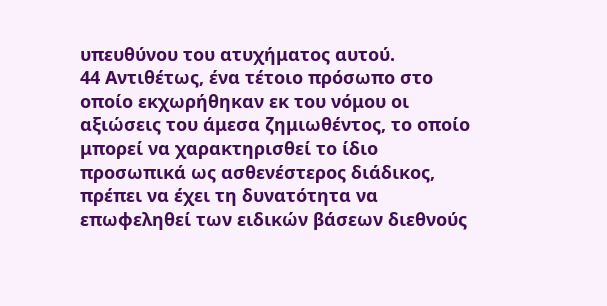υπευθύνου του ατυχήματος αυτού.
44 Αντιθέτως, ένα τέτοιο πρόσωπο στο οποίο εκχωρήθηκαν εκ του νόμου οι αξιώσεις του άμεσα ζημιωθέντος, το οποίο μπορεί να χαρακτηρισθεί το ίδιο προσωπικά ως ασθενέστερος διάδικος, πρέπει να έχει τη δυνατότητα να επωφεληθεί των ειδικών βάσεων διεθνούς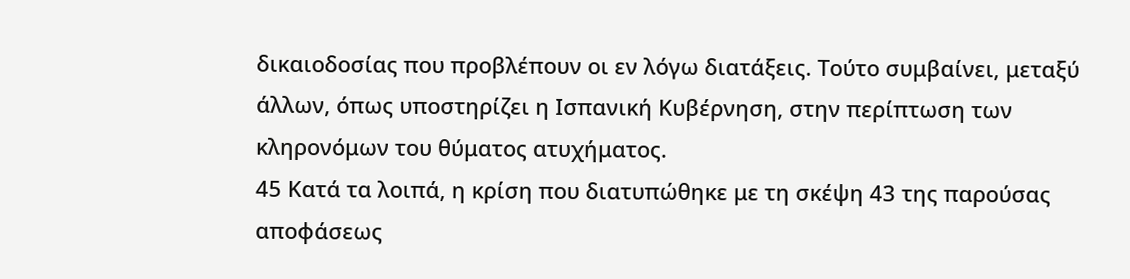δικαιοδοσίας που προβλέπουν οι εν λόγω διατάξεις. Τούτο συμβαίνει, μεταξύ άλλων, όπως υποστηρίζει η Ισπανική Κυβέρνηση, στην περίπτωση των κληρονόμων του θύματος ατυχήματος.
45 Κατά τα λοιπά, η κρίση που διατυπώθηκε με τη σκέψη 43 της παρούσας αποφάσεως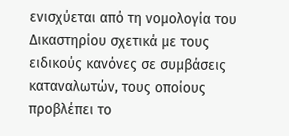ενισχύεται από τη νομολογία του Δικαστηρίου σχετικά με τους ειδικούς κανόνες σε συμβάσεις καταναλωτών, τους οποίους προβλέπει το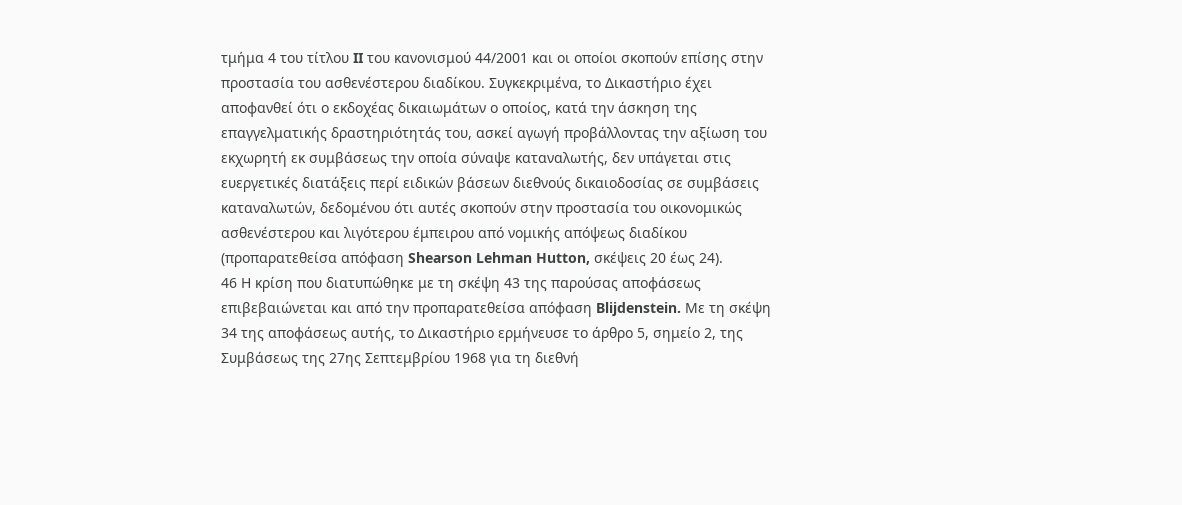τμήμα 4 του τίτλου II του κανονισμού 44/2001 και οι οποίοι σκοπούν επίσης στην προστασία του ασθενέστερου διαδίκου. Συγκεκριμένα, το Δικαστήριο έχει αποφανθεί ότι ο εκδοχέας δικαιωμάτων ο οποίος, κατά την άσκηση της επαγγελματικής δραστηριότητάς του, ασκεί αγωγή προβάλλοντας την αξίωση του εκχωρητή εκ συμβάσεως την οποία σύναψε καταναλωτής, δεν υπάγεται στις ευεργετικές διατάξεις περί ειδικών βάσεων διεθνούς δικαιοδοσίας σε συμβάσεις καταναλωτών, δεδομένου ότι αυτές σκοπούν στην προστασία του οικονομικώς ασθενέστερου και λιγότερου έμπειρου από νομικής απόψεως διαδίκου (προπαρατεθείσα απόφαση Shearson Lehman Hutton, σκέψεις 20 έως 24).
46 Η κρίση που διατυπώθηκε με τη σκέψη 43 της παρούσας αποφάσεως επιβεβαιώνεται και από την προπαρατεθείσα απόφαση Blijdenstein. Με τη σκέψη 34 της αποφάσεως αυτής, το Δικαστήριο ερμήνευσε το άρθρο 5, σημείο 2, της Συμβάσεως της 27ης Σεπτεμβρίου 1968 για τη διεθνή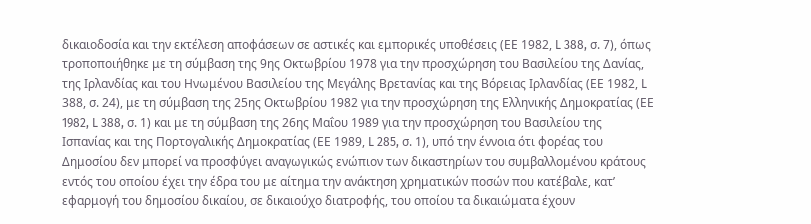δικαιοδοσία και την εκτέλεση αποφάσεων σε αστικές και εμπορικές υποθέσεις (ΕΕ 1982, L 388, σ. 7), όπως τροποποιήθηκε με τη σύμβαση της 9ης Οκτωβρίου 1978 για την προσχώρηση του Βασιλείου της Δανίας, της Ιρλανδίας και του Ηνωμένου Βασιλείου της Μεγάλης Βρετανίας και της Βόρειας Ιρλανδίας (ΕΕ 1982, L 388, σ. 24), με τη σύμβαση της 25ης Οκτωβρίου 1982 για την προσχώρηση της Ελληνικής Δημοκρατίας (ΕΕ 1982, L 388, σ. 1) και με τη σύμβαση της 26ης Μαΐου 1989 για την προσχώρηση του Βασιλείου της Ισπανίας και της Πορτογαλικής Δημοκρατίας (ΕΕ 1989, L 285, σ. 1), υπό την έννοια ότι φορέας του Δημοσίου δεν μπορεί να προσφύγει αναγωγικώς ενώπιον των δικαστηρίων του συμβαλλομένου κράτους εντός του οποίου έχει την έδρα του με αίτημα την ανάκτηση χρηματικών ποσών που κατέβαλε, κατ’ εφαρμογή του δημοσίου δικαίου, σε δικαιούχο διατροφής, του οποίου τα δικαιώματα έχουν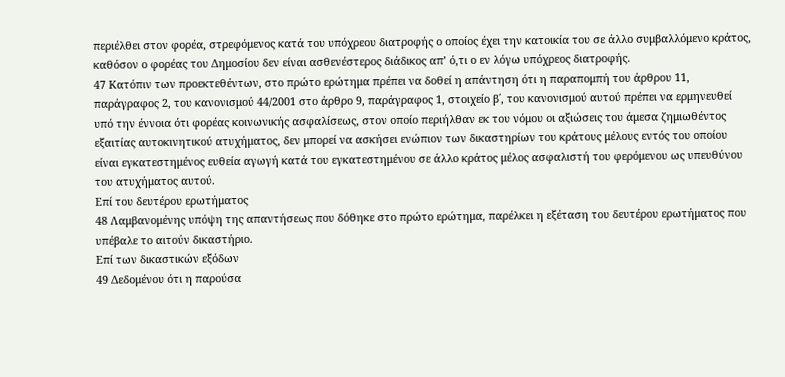περιέλθει στον φορέα, στρεφόμενος κατά του υπόχρεου διατροφής ο οποίος έχει την κατοικία του σε άλλο συμβαλλόμενο κράτος, καθόσον ο φορέας του Δημοσίου δεν είναι ασθενέστερος διάδικος απ’ ό,τι ο εν λόγω υπόχρεος διατροφής.
47 Κατόπιν των προεκτεθέντων, στο πρώτο ερώτημα πρέπει να δοθεί η απάντηση ότι η παραπομπή του άρθρου 11, παράγραφος 2, του κανονισμού 44/2001 στο άρθρο 9, παράγραφος 1, στοιχείο β΄, του κανονισμού αυτού πρέπει να ερμηνευθεί υπό την έννοια ότι φορέας κοινωνικής ασφαλίσεως, στον οποίο περιήλθαν εκ του νόμου οι αξιώσεις του άμεσα ζημιωθέντος εξαιτίας αυτοκινητικού ατυχήματος, δεν μπορεί να ασκήσει ενώπιον των δικαστηρίων του κράτους μέλους εντός του οποίου είναι εγκατεστημένος ευθεία αγωγή κατά του εγκατεστημένου σε άλλο κράτος μέλος ασφαλιστή του φερόμενου ως υπευθύνου του ατυχήματος αυτού.
Επί του δευτέρου ερωτήματος
48 Λαμβανομένης υπόψη της απαντήσεως που δόθηκε στο πρώτο ερώτημα, παρέλκει η εξέταση του δευτέρου ερωτήματος που υπέβαλε το αιτούν δικαστήριο.
Επί των δικαστικών εξόδων
49 Δεδομένου ότι η παρούσα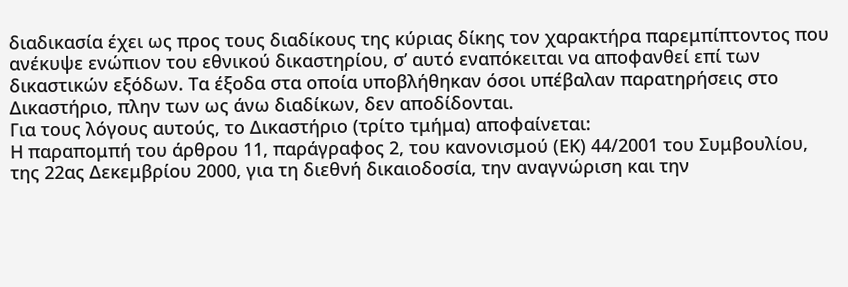διαδικασία έχει ως προς τους διαδίκους της κύριας δίκης τον χαρακτήρα παρεμπίπτοντος που ανέκυψε ενώπιον του εθνικού δικαστηρίου, σ’ αυτό εναπόκειται να αποφανθεί επί των δικαστικών εξόδων. Τα έξοδα στα οποία υποβλήθηκαν όσοι υπέβαλαν παρατηρήσεις στο Δικαστήριο, πλην των ως άνω διαδίκων, δεν αποδίδονται.
Για τους λόγους αυτούς, το Δικαστήριο (τρίτο τμήμα) αποφαίνεται:
Η παραπομπή του άρθρου 11, παράγραφος 2, του κανονισμού (ΕΚ) 44/2001 του Συμβουλίου, της 22ας Δεκεμβρίου 2000, για τη διεθνή δικαιοδοσία, την αναγνώριση και την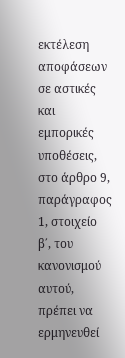εκτέλεση αποφάσεων σε αστικές και εμπορικές υποθέσεις, στο άρθρο 9, παράγραφος 1, στοιχείο β΄, του κανονισμού αυτού, πρέπει να ερμηνευθεί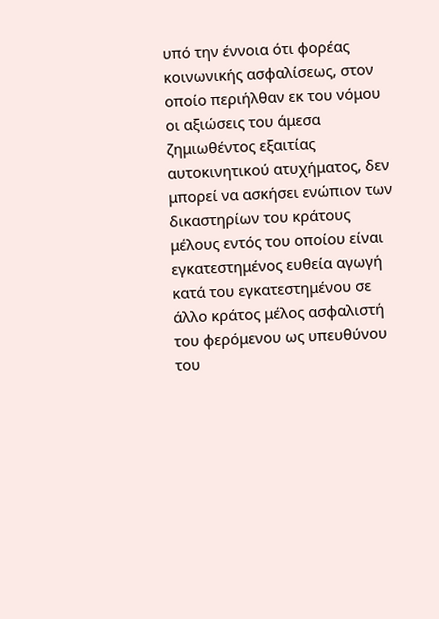υπό την έννοια ότι φορέας κοινωνικής ασφαλίσεως, στον οποίο περιήλθαν εκ του νόμου οι αξιώσεις του άμεσα ζημιωθέντος εξαιτίας αυτοκινητικού ατυχήματος, δεν μπορεί να ασκήσει ενώπιον των δικαστηρίων του κράτους μέλους εντός του οποίου είναι εγκατεστημένος ευθεία αγωγή κατά του εγκατεστημένου σε άλλο κράτος μέλος ασφαλιστή του φερόμενου ως υπευθύνου του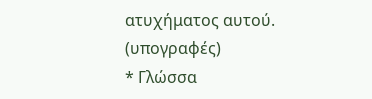ατυχήματος αυτού.
(υπογραφές)
* Γλώσσα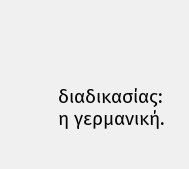διαδικασίας: η γερμανική.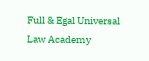Full & Egal Universal Law Academy